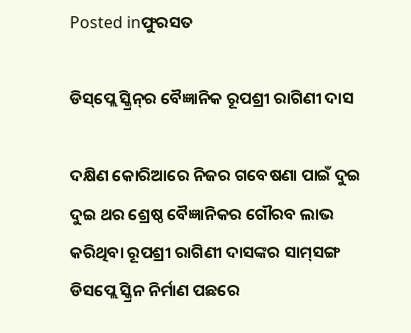Posted inଫୁରସତ

ଡିସ୍‌ପ୍ଲେ ସ୍କ୍ରିନ୍‌ର ବୈଜ୍ଞାନିକ ରୂପଶ୍ରୀ ରାଗିଣୀ ଦାସ

ଦକ୍ଷିଣ କୋରିଆରେ ନିଜର ଗବେଷଣା ପାଇଁ ଦୁଇ ଦୁଇ ଥର ଶ୍ରେଷ୍ଠ ବୈଜ୍ଞାନିକର ଗୌରବ ଲାଭ କରିଥିବା ରୂପଶ୍ରୀ ରାଗିଣୀ ଦାସଙ୍କର ସାମ୍‌ସଙ୍ଗ ଡିସପ୍ଲେ ସ୍କ୍ରିନ ନିର୍ମାଣ ପଛରେ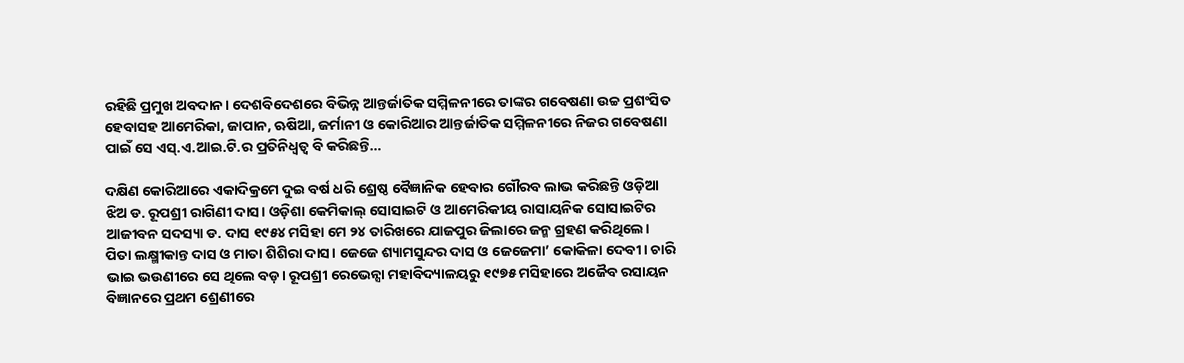ରହିଛି ପ୍ରମୁଖ ଅବଦାନ। ଦେଶବିଦେଶରେ ବିଭିନ୍ନ ଆନ୍ତର୍ଜାତିକ ସମ୍ମିଳନୀରେ ତାଙ୍କର ଗବେଷଣା ଉଚ୍ଚ ପ୍ରଶଂସିତ ହେବାସହ ଆମେରିକା, ଜାପାନ, ଋଷିଆ, ଜର୍ମାନୀ ଓ କୋରିଆର ଆନ୍ତର୍ଜାତିକ ସମ୍ମିଳନୀରେ ନିଜର ଗବେଷଣା ପାଇଁ ସେ ଏସ୍‌.ଏ.ଆଇ.ଟି.ର ପ୍ରତିନିଧ୍ୱତ୍ୱ ବି କରିଛନ୍ତି…

ଦକ୍ଷିଣ କୋରିଆରେ ଏକାଦିକ୍ରମେ ଦୁଇ ବର୍ଷ ଧରି ଶ୍ରେଷ୍ଠ ବୈଜ୍ଞାନିକ ହେବାର ଗୌରବ ଲାଭ କରିଛନ୍ତି ଓଡ଼ିଆ ଝିଅ ଡ. ରୂପଶ୍ରୀ ରାଗିଣୀ ଦାସ। ଓଡ଼ିଶା କେମିକାଲ୍‌ ସୋସାଇଟି ଓ ଆମେରିକୀୟ ରାସାୟନିକ ସୋସାଇଟିର ଆଜୀବନ ସଦସ୍ୟା ଡ. ଦାସ ୧୯୫୪ ମସିହା ମେ ୨୪ ତାରିଖରେ ଯାଜପୁର ଜିଲାରେ ଜନ୍ମ ଗ୍ରହଣ କରିଥିଲେ। ପିତା ଲକ୍ଷ୍ମୀକାନ୍ତ ଦାସ ଓ ମାତା ଶିଶିରା ଦାସ। ଜେଜେ ଶ୍ୟାମସୁନ୍ଦର ଦାସ ଓ ଜେଜେମା’ କୋକିଳା ଦେବୀ। ଚାରି ଭାଇ ଭଉଣୀରେ ସେ ଥିଲେ ବଡ଼। ରୂପଶ୍ରୀ ରେଭେନ୍ସା ମହାବିଦ୍ୟାଳୟରୁ ୧୯୭୫ ମସିହାରେ ଅଜୈବ ରସାୟନ ବିଜ୍ଞାନରେ ପ୍ରଥମ ଶ୍ରେଣୀରେ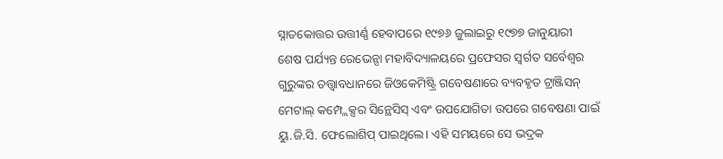ସ୍ନାତକୋତ୍ତର ଉତ୍ତୀର୍ଣ୍ଣ ହେବାପରେ ୧୯୭୬ ଜୁଲାଇରୁ ୧୯୭୭ ଜାନୁୟାରୀ ଶେଷ ପର୍ଯ୍ୟନ୍ତ ରେଭେନ୍ସା ମହାବିଦ୍ୟାଳୟରେ ପ୍ରଫେସର ସ୍ବର୍ଗତ ସର୍ବେଶ୍ୱର ଗୁରୁଙ୍କର ତତ୍ତ୍ୱାବଧାନରେ ଜିଓକେମିଷ୍ଟ୍ରି ଗବେଷଣାରେ ବ୍ୟବହୃତ ଟ୍ରାଞ୍ଜିସନ୍‌ ମେଟାଲ୍‌ କମ୍ପ୍ଲେକ୍ସର ସିନ୍ଥେସିସ୍‌ ଏବଂ ଉପଯୋଗିତା ଉପରେ ଗବେଷଣା ପାଇଁ ୟୁ.ଜି.ସି. ଫେଲୋଶିପ୍‌ ପାଇଥିଲେ। ଏହି ସମୟରେ ସେ ଭଦ୍ରକ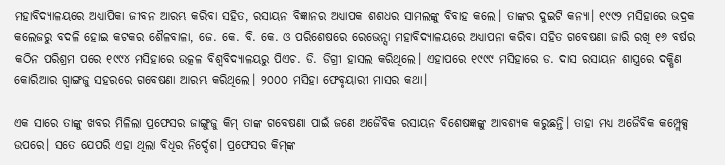ମହାବିଦ୍ୟାଳୟରେ ଅଧ୍ୟାପିକା ଜୀବନ ଆରମ୍ଭ କରିବା ସହିତ, ରସାୟନ ବିଜ୍ଞାନର ଅଧ୍ୟାପକ ଶଶଧର ସାମଲଙ୍କୁ ବିବାହ କଲେ। ତାଙ୍କର ଦୁଇଟି କନ୍ୟା। ୧୯୯୨ ମସିହାରେ ଭଦ୍ରକ କଲେଜରୁ ବଦଳି ହୋଇ କଟକର ଶୈଳବାଳା, ଜେ. କେ. ବି. କେ. ଓ ପରିଶେଷରେ ରେଭେନ୍ସା ମହାବିଦ୍ୟାଳୟରେ ଅଧ୍ୟାପନା କରିବା ସହିତ ଗବେଷଣା ଜାରି ରଖି ୧୬ ବର୍ଷର କଠିନ ପରିଶ୍ରମ ପରେ ୧୯୯୪ ମସିହାରେ ଉତ୍କଳ ବିଶ୍ୱବିଦ୍ୟାଳୟରୁ ପିଏଚ. ଡି. ଡିଗ୍ରୀ ହାସଲ କରିଥିଲେ। ଏହାପରେ ୧୯୯୯ ମସିହାରେ ଡ. ଦାସ ରସାୟନ ଶାସ୍ତ୍ରରେ ଦକ୍ଷିଣ କୋରିଆର ଗ୍ବାଙ୍ଗଜୁ ସହରରେ ଗବେଷଣା ଆରମ୍ଭ କରିଥିଲେ। ୨୦୦୦ ମସିହା ଫେବୃୟାରୀ ମାସର କଥା।

ଏକ ସାରେ ତାଙ୍କୁ ଖବର ମିଳିଲା ପ୍ରଫେସର ଜାଙ୍ଗୁଜୁ କିମ୍‌ ତାଙ୍କ ଗବେଷଣା ପାଇଁ ଜଣେ ଅଜୈବିକ ରସାୟନ ବିଶେଷଜ୍ଞଙ୍କୁ ଆବଶ୍ୟକ କରୁଛନ୍ତି। ତାହା ମଧ୍ୟ ଅଜୈବିକ କମ୍ପ୍ଲେକ୍ସ ଉପରେ। ସତେ ଯେପରି ଏହା ଥିଲା ବିଧିର ନିର୍ଦ୍ଦେଶ। ପ୍ରଫେସର କିମ୍‌ଙ୍କ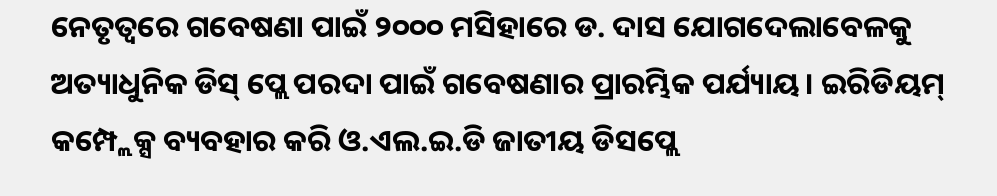ନେତୃତ୍ୱରେ ଗବେଷଣା ପାଇଁ ୨୦୦୦ ମସିହାରେ ଡ. ଦାସ ଯୋଗଦେଲାବେଳକୁ ଅତ୍ୟାଧୁନିକ ଡିସ୍‌ ପ୍ଲେ ପରଦା ପାଇଁ ଗବେଷଣାର ପ୍ରାରମ୍ଭିକ ପର୍ଯ୍ୟାୟ। ଇରିଡିୟମ୍‌ କମ୍ପ୍ଲେକ୍ସ ବ୍ୟବହାର କରି ଓ.ଏଲ.ଇ.ଡି ଜାତୀୟ ଡିସପ୍ଲେ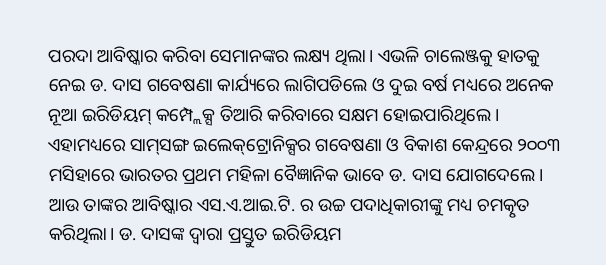ପରଦା ଆବିଷ୍କାର କରିବା ସେମାନଙ୍କର ଲକ୍ଷ୍ୟ ଥିଲା। ଏଭଳି ଚାଲେଞ୍ଜକୁ ହାତକୁ ନେଇ ଡ. ଦାସ ଗବେଷଣା କାର୍ଯ୍ୟରେ ଲାଗିପଡିଲେ ଓ ଦୁଇ ବର୍ଷ ମଧ୍ୟରେ ଅନେକ ନୂଆ ଇରିଡିୟମ୍‌ କମ୍ପ୍ଲେକ୍ସ ତିଆରି କରିବାରେ ସକ୍ଷମ ହୋଇପାରିଥିଲେ। ଏହାମଧ୍ୟରେ ସାମ୍‌ସଙ୍ଗ ଇଲେକ୍‌ଟ୍ରୋନିକ୍ସର ଗବେଷଣା ଓ ବିକାଶ କେନ୍ଦ୍ରରେ ୨୦୦୩ ମସିହାରେ ଭାରତର ପ୍ରଥମ ମହିଳା ବୈଜ୍ଞାନିକ ଭାବେ ଡ. ଦାସ ଯୋଗଦେଲେ। ଆଉ ତାଙ୍କର ଆବିଷ୍କାର ଏସ.ଏ.ଆଇ.ଟି. ର ଉଚ୍ଚ ପଦାଧିକାରୀଙ୍କୁ ମଧ୍ୟ ଚମତ୍କୃତ କରିଥିଲା। ଡ. ଦାସଙ୍କ ଦ୍ୱାରା ପ୍ରସ୍ତୁତ ଇରିଡିୟମ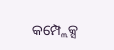କମ୍ପ୍ଲେକ୍ସ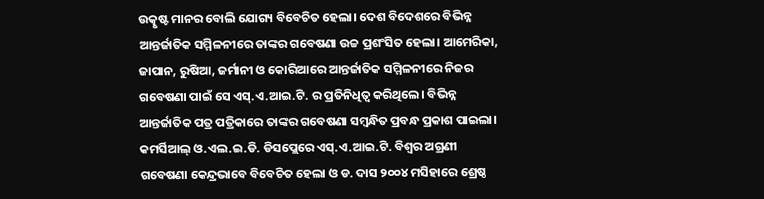ଉତ୍କୃଷ୍ଟ ମାନର ବୋଲି ଯୋଗ୍ୟ ବିବେଚିତ ହେଲା। ଦେଶ ବିଦେଶରେ ବିଭିନ୍ନ ଆନ୍ତର୍ଜାତିକ ସମ୍ମିଳନୀରେ ତାଙ୍କର ଗବେଷଣା ଉଚ୍ଚ ପ୍ରଶଂସିତ ହେଲା। ଆମେରିକା, ଜାପାନ, ରୁଷିଆ, ଜର୍ମାନୀ ଓ କୋରିଆରେ ଆନ୍ତର୍ଜାତିକ ସମ୍ମିଳନୀରେ ନିଜର ଗବେଷଣା ପାଇଁ ସେ ଏସ୍‌.ଏ.ଆଇ.ଟି. ର ପ୍ରତିନିଧିତ୍ୱ କରିଥିଲେ। ବିଭିନ୍ନ ଆନ୍ତର୍ଜାତିକ ପତ୍ର ପତ୍ରିକାରେ ତାଙ୍କର ଗବେଷଣା ସମ୍ବନ୍ଧିତ ପ୍ରବନ୍ଧ ପ୍ରକାଶ ପାଇଲା। କମର୍ସିଆଲ୍‌ ଓ.ଏଲ.ଇ.ଡି. ଡିସପ୍ଲେରେ ଏସ୍‌.ଏ.ଆଇ.ଟି. ବିଶ୍ୱର ଅଗ୍ରଣୀ ଗବେଷଣା କେନ୍ଦ୍ରଭାବେ ବିବେଚିତ ହେଲା ଓ ଡ. ଦାସ ୨୦୦୪ ମସିହାରେ ଶ୍ରେଷ୍ଠ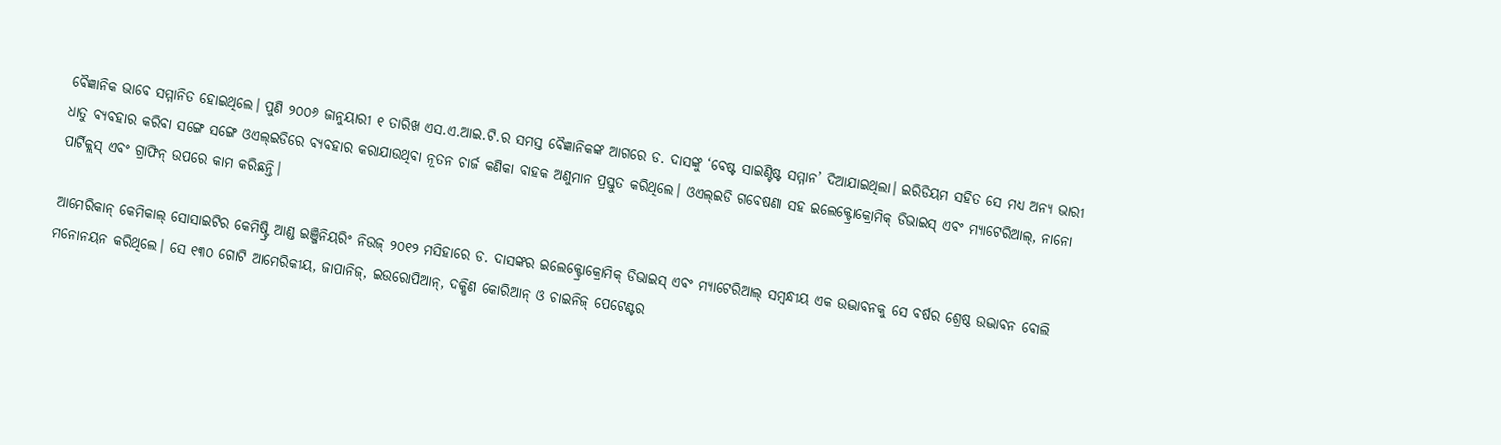ବୈଜ୍ଞାନିକ ଭାବେ ସମ୍ମାନିତ ହୋଇଥିଲେ। ପୁଣି ୨୦୦୬ ଜାନୁୟାରୀ ୧ ତାରିଖ ଏସ.ଏ.ଆଇ.ଟି.ର ସମସ୍ତ ବୈଜ୍ଞାନିକଙ୍କ ଆଗରେ ଡ. ଦାସଙ୍କୁ ‘ବେଷ୍ଟ ସାଇଣ୍ଟିଷ୍ଟ ସମ୍ମାନ’ ଦିଆଯାଇଥିଲା। ଇରିଡିୟମ ସହିତ ସେ ମଧ୍ୟ ଅନ୍ୟ ଭାରୀ ଧାତୁ ବ୍ୟବହାର କରିବା ସଙ୍ଗେ ସଙ୍ଗେ ଓଏଲ୍‌ଇଡିରେ ବ୍ୟବହାର କରାଯାଉଥିବା ନୂତନ ଚାର୍ଜ କଣିକା ବାହକ ଅଣୁମାନ ପ୍ରସ୍ତୁତ କରିଥିଲେ। ଓଏଲ୍‌ଇଡି ଗବେଷଣା ସହ ଇଲେକ୍ଟ୍ରୋକ୍ରୋମିକ୍‌ ଡିଭାଇସ୍‌ ଏବଂ ମ୍ୟାଟେରିଆଲ୍‌, ନାନୋ ପାର୍ଟିକ୍ଲସ୍‌ ଏବଂ ଗ୍ରାଫିନ୍‌ ଉପରେ କାମ କରିଛନ୍ତି।

ଆମେରିକାନ୍‌ କେମିକାଲ୍‌ ସୋସାଇଟିର କେମିଷ୍ଟ୍ରି ଆଣ୍ଡ ଇଞ୍ଜିନିୟରିଂ ନିଉଜ୍‌ ୨୦୧୨ ମସିହାରେ ଡ. ଦାସଙ୍କର ଇଲେକ୍ଟ୍ରୋକ୍ରୋମିକ୍‌ ଡିଭାଇସ୍‌ ଏବଂ ମ୍ୟାଟେରିଆଲ୍‌ ସମ୍ବନ୍ଧୀୟ ଏକ ଉଦ୍ଭାବନକୁ ସେ ବର୍ଷର ଶ୍ରେଷ୍ଠ ଉଦ୍ଭାବନ ବୋଲି ମନୋନୟନ କରିଥିଲେ। ସେ ୧୩୦ ଗୋଟି ଆମେରିକୀୟ, ଜାପାନିଜ୍‌, ଇଉରୋପିଆନ୍‌, ଦକ୍ଷିଣ କୋରିଆନ୍‌ ଓ ଚାଇନିଜ୍‌ ପେଟେଣ୍ଟର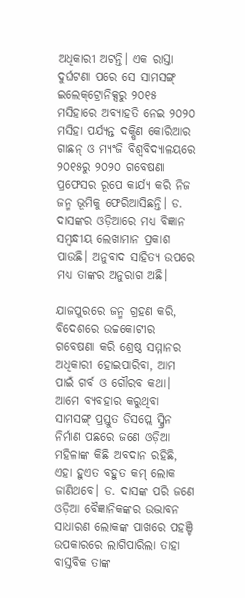ଅଧିକାରୀ ଅଟନ୍ତି। ଏକ ରାସ୍ତା ଦୁର୍ଘଟଣା ପରେ ସେ ସାମସଙ୍ଗ୍‌ ଇଲେକ୍‌ଟ୍ରୋନିକ୍ସରୁ ୨୦୧୫ ମସିହାରେ ଅବ୍ୟାହତି ନେଇ ୨୦୨୦ ମସିହା ପର୍ଯ୍ୟନ୍ତ ଦକ୍ଷିଣ କୋରିଆର ଗାଛନ୍‌ ଓ ମ୍ୟଂଜି ବିଶ୍ୱବିଦ୍ୟାଳୟରେ ୨୦୧୫ରୁ ୨୦୨୦ ଗବେଷଣା ପ୍ରଫେସର ରୂପେ କାର୍ଯ୍ୟ କରି ନିଜ ଜନ୍ମ ଭୂମିକୁ ଫେରିଆସିଛନ୍ତି। ଡ. ଦାସଙ୍କର ଓଡ଼ିଆରେ ମଧ୍ୟ ବିଜ୍ଞାନ ସମ୍ବନ୍ଧୀୟ ଲେଖାମାନ ପ୍ରକାଶ ପାଉଛି। ଅନୁବାଦ ସାହିତ୍ୟ ଉପରେ ମଧ୍ୟ ତାଙ୍କର ଅନୁରାଗ ଅଛି।

ଯାଜପୁରରେ ଜନ୍ମ ଗ୍ରହଣ କରି, ବିଦେଶରେ ଉଚ୍ଚକୋଟୀର ଗବେଷଣା କରି ଶ୍ରେଷ୍ଠ ସମ୍ମାନର ଅଧିକାରୀ ହୋଇପାରିବା, ଆମ ପାଇଁ ଗର୍ବ ଓ ଗୌରବ କଥା। ଆମେ ବ୍ୟବହାର କରୁଥିବା ସାମସଙ୍ଗ୍‌ ପ୍ରସ୍ତୁତ ଡିସପ୍ଲେ ସ୍କ୍ରିନ ନିର୍ମାଣ ପଛରେ ଜଣେ ଓଡ଼ିଆ ମହିଳାଙ୍କ କିଛି ଅବଦାନ ରହିଛି, ଏହା ହୁଏତ ବହୁତ କମ୍‌ ଲୋକ ଜାଣିଥବେ। ଡ. ଦାସଙ୍କ ପରି ଜଣେ ଓଡ଼ିଆ ବୈଜ୍ଞାନିକଙ୍କର ଉଦ୍ଭାବନ ସାଧାରଣ ଲୋକଙ୍କ ପାଖରେ ପହଞ୍ଚି ଉପକାରରେ ଲାଗିପାରିଲା ତାହା ବାସ୍ତବିକ ତାଙ୍କ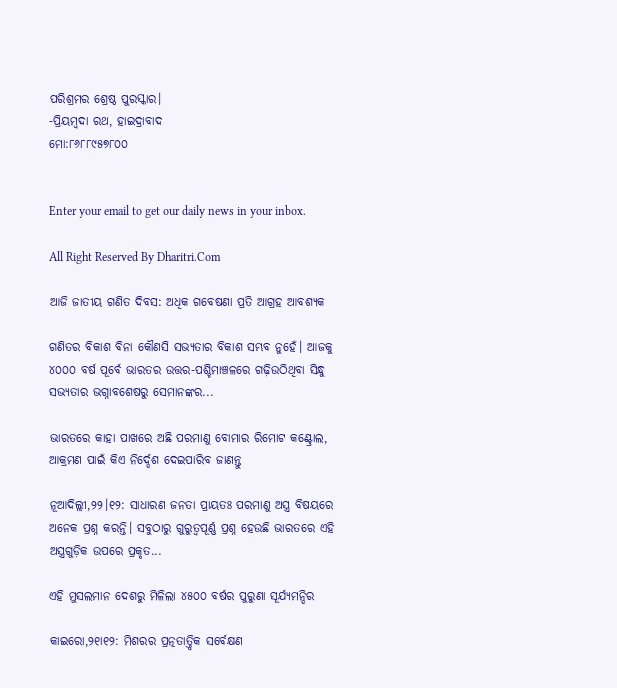ପରିଶ୍ରମର ଶ୍ରେଷ୍ଠ ପୁରସ୍କାର।
-ପ୍ରିୟମ୍ବଦା ରଥ, ହାଇଦ୍ରାବାଦ
ମୋ:୮୬୮୮୯୫୭୮୦୦


Enter your email to get our daily news in your inbox.

All Right Reserved By Dharitri.Com

ଆଜି ଜାତୀୟ ଗଣିତ ଦିବସ: ଅଧିକ ଗବେଷଣା ପ୍ରତି ଆଗ୍ରହ ଆବଶ୍ୟକ

ଗଣିତର ବିକାଶ ବିନା କୌଣସି ସଭ୍ୟତାର ବିକାଶ ସମ୍ଭବ ନୁହେଁ। ଆଜକୁ ୪୦୦୦ ବର୍ଷ ପୂର୍ବେ ଭାରତର ଉତ୍ତର-ପଶ୍ଚିମାଞ୍ଚଳରେ ଗଢ଼ିଉଠିଥିବା ସିନ୍ଧୁ ସଭ୍ୟତାର ଭଗ୍ନାବଶେଷରୁ ସେମାନଙ୍କର...

ଭାରତରେ କାହା ପାଖରେ ଅଛି ପରମାଣୁ ବୋମାର ରିମୋଟ କଣ୍ଟ୍ରୋଲ, ଆକ୍ରମଣ ପାଇଁ କିଏ ନିର୍ଦ୍ଦେଶ ଦେଇପାରିବ ଜାଣନ୍ତୁ

ନୂଆଦିଲ୍ଲୀ,୨୨।୧୨: ସାଧାରଣ ଜନତା ପ୍ରାୟତଃ ପରମାଣୁ ଅସ୍ତ୍ର ବିଷୟରେ ଅନେକ ପ୍ରଶ୍ନ କରନ୍ତି। ସବୁଠାରୁ ଗୁରୁତ୍ୱପୂର୍ଣ୍ଣ ପ୍ରଶ୍ନ ହେଉଛି ଭାରତରେ ଏହି ଅସ୍ତ୍ରଗୁଡ଼ିକ ଉପରେ ପ୍ରକୃତ...

ଏହି ମୁସଲମାନ ଦେଶରୁ ମିଳିଲା ୪୫୦୦ ବର୍ଷର ପୁରୁଣା ସୂର୍ଯ୍ୟମନ୍ଦିର

କାଇରୋ,୨୧ା୧୨: ମିଶରର ପ୍ରତ୍ନତାତ୍ତ୍ୱିକ ସର୍ବେକ୍ଷଣ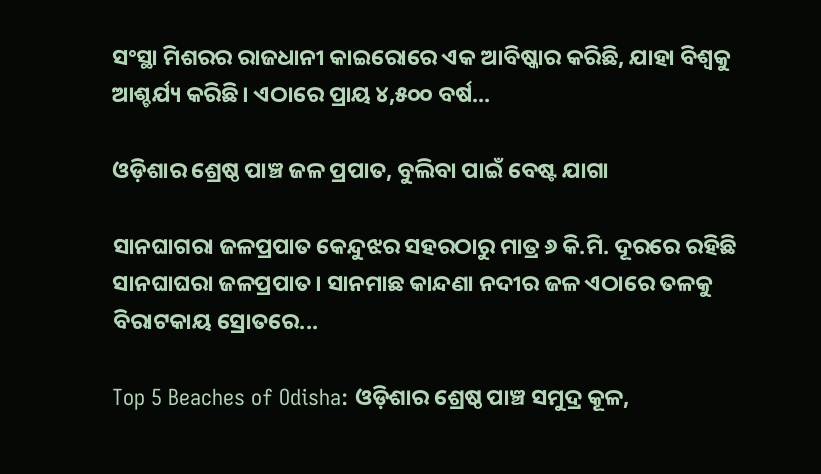ସଂସ୍ଥା ମିଶରର ରାଜଧାନୀ କାଇରୋରେ ଏକ ଆବିଷ୍କାର କରିଛି, ଯାହା ବିଶ୍ୱକୁ ଆଶ୍ଚର୍ଯ୍ୟ କରିଛି। ଏଠାରେ ପ୍ରାୟ ୪,୫୦୦ ବର୍ଷ...

ଓଡ଼ିଶାର ଶ୍ରେଷ୍ଠ ପାଞ୍ଚ ଜଳ ପ୍ରପାତ, ବୁଲିବା ପାଇଁ ବେଷ୍ଟ ଯାଗା

ସାନଘାଗରା ଜଳପ୍ରପାତ କେନ୍ଦୁଝର ସହରଠାରୁ ମାତ୍ର ୬ କି.ମି. ଦୂରରେ ରହିଛି ସାନଘାଘରା ଜଳପ୍ରପାତ। ସାନମାଛ କାନ୍ଦଣା ନଦୀର ଜଳ ଏଠାରେ ତଳକୁ ବିରାଟକାୟ ସ୍ରୋତରେ...

Top 5 Beaches of Odisha: ଓଡ଼ିଶାର ଶ୍ରେଷ୍ଠ ପାଞ୍ଚ ସମୁଦ୍ର କୂଳ,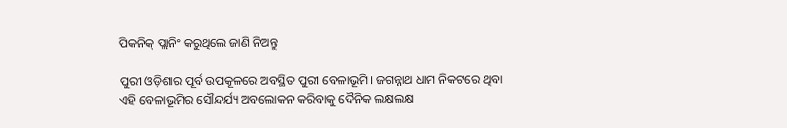ପିକନିକ୍‌ ପ୍ଲାନିଂ କରୁଥିଲେ ଜାଣି ନିଅନ୍ତୁ

ପୁରୀ ଓଡ଼ିଶାର ପୂର୍ବ ଉପକୂଳରେ ଅବସ୍ଥିତ ପୁରୀ ବେଳାଭୂମି। ଜଗନ୍ନାଥ ଧାମ ନିକଟରେ ଥିବା ଏହି ବେଳାଭୂମିର ସୌନ୍ଦର୍ଯ୍ୟ ଅବଲୋକନ କରିବାକୁ ଦୈନିକ ଲକ୍ଷଲକ୍ଷ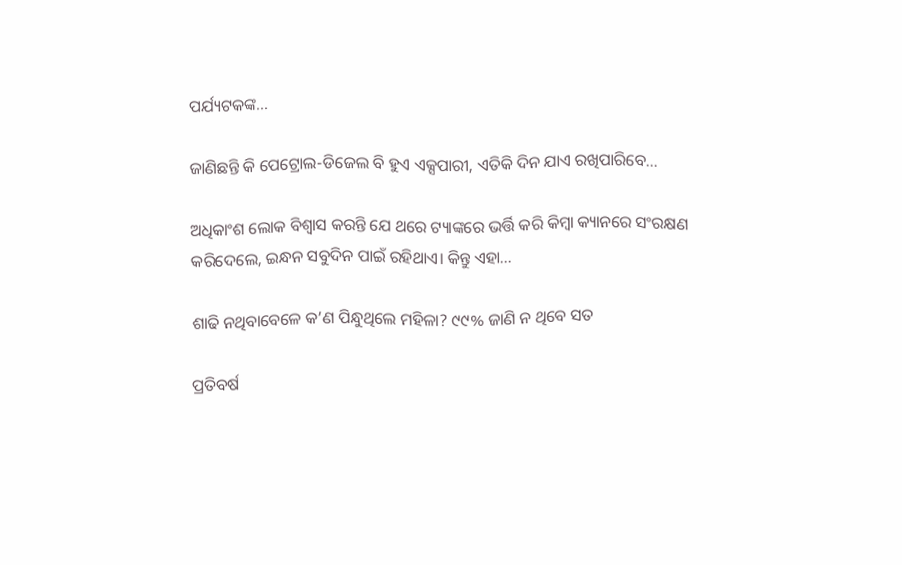ପର୍ଯ୍ୟଟକଙ୍କ...

ଜାଣିଛନ୍ତି କି ପେଟ୍ରୋଲ-ଡିଜେଲ ବି ହୁଏ ଏକ୍ସପାରୀ, ଏତିକି ଦିନ ଯାଏ ରଖିପାରିବେ…

ଅଧିକାଂଶ ଲୋକ ବିଶ୍ୱାସ କରନ୍ତି ଯେ ଥରେ ଟ୍ୟାଙ୍କରେ ଭର୍ତ୍ତି କରି କିମ୍ୱା କ୍ୟାନରେ ସଂରକ୍ଷଣ କରିଦେଲେ, ଇନ୍ଧନ ସବୁଦିନ ପାଇଁ ରହିଥାଏ। କିନ୍ତୁ ଏହା...

ଶାଢି ନଥିବାବେଳେ କ’ଣ ପିନ୍ଧୁଥିଲେ ମହିଳା? ୯୯% ଜାଣି ନ ଥିବେ ସତ

ପ୍ରତିବର୍ଷ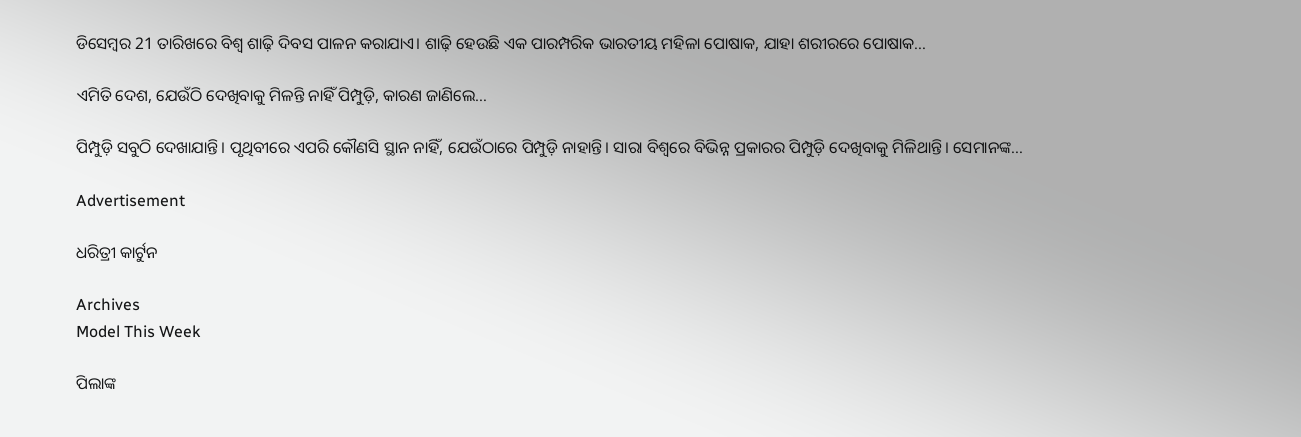ଡିସେମ୍ୱର 21 ତାରିଖରେ ବିଶ୍ୱ ଶାଢ଼ି ଦିବସ ପାଳନ କରାଯାଏ। ଶାଢ଼ି ହେଉଛି ଏକ ପାରମ୍ପରିକ ଭାରତୀୟ ମହିଳା ପୋଷାକ, ଯାହା ଶରୀରରେ ପୋଷାକ...

ଏମିତି ଦେଶ, ଯେଉଁଠି ଦେଖିବାକୁ ମିଳନ୍ତି ନାହିଁ ପିମ୍ପୁଡ଼ି, କାରଣ ଜାଣିଲେ…

ପିମ୍ପୁଡ଼ି ସବୁଠି ଦେଖାଯାନ୍ତି। ପୃଥିବୀରେ ଏପରି କୌଣସି ସ୍ଥାନ ନାହିଁ, ଯେଉଁଠାରେ ପିମ୍ପୁଡ଼ି ନାହାନ୍ତି। ସାରା ବିଶ୍ୱରେ ବିଭିନ୍ନ ପ୍ରକାରର ପିମ୍ପୁଡ଼ି ଦେଖିବାକୁ ମିଳିଥାନ୍ତି। ସେମାନଙ୍କ...

Advertisement

ଧରିତ୍ରୀ କାର୍ଟୁନ

Archives
Model This Week

ପିଲାଙ୍କ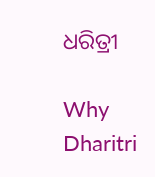ଧରିତ୍ରୀ

Why Dharitri